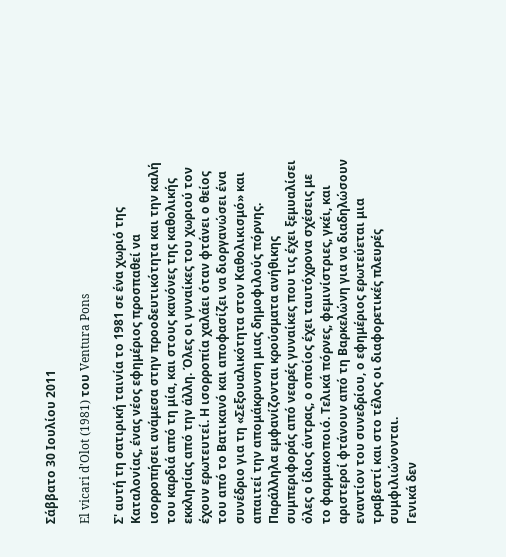Σάββατο 30 Ιουλίου 2011

El vicari d'Olot (1981) του Ventura Pons

Σ' αυτή τη σατιρική ταινία το 1981 σε ένα χωριό της Καταλονίας, ένας νέος εφημέριος προσπαθεί να ισορροπήσει ανάμεσα στην προοδευτικότητα και την καλή του καρδιά από τη μία, και στους κανόνες της καθολικής εκκλησίας από την άλλη. Όλες οι γυναίκες του χωριού τον έχουν ερωτευτεί. Η ισορροπία χαλάει όταν φτάνει ο θείος του από το Βατικανό και αποφασίζει να διοργανώσει ένα συνέδριο για τη «Σεξουαλικότητα στον Καθολικισμό» και απαιτεί την απομάκρυνση μιας δημοφιλούς πόρνης. Παράλληλα εμφανίζονται κρούσματα ανήθικης συμπεριφοράς από νεαρές γυναίκες που τις έχει ξεμυαλίσει όλες ο ίδιος άντρας, ο οποίος έχει ταυτόχρονα σχέσεις με το φαρμακοποιό. Τελικά πόρνες, φεμινίστριες, γκέι, και αριστεροί φτάνουν από τη Βαρκελώνη για να διαδηλώσουν εναντίον του συνεδρίου, ο εφημέριος ερωτεύεται μια τραβεστί και στο τέλος οι διαφορετικές πλευρές συμφιλιώνονται.
Γενικά δεν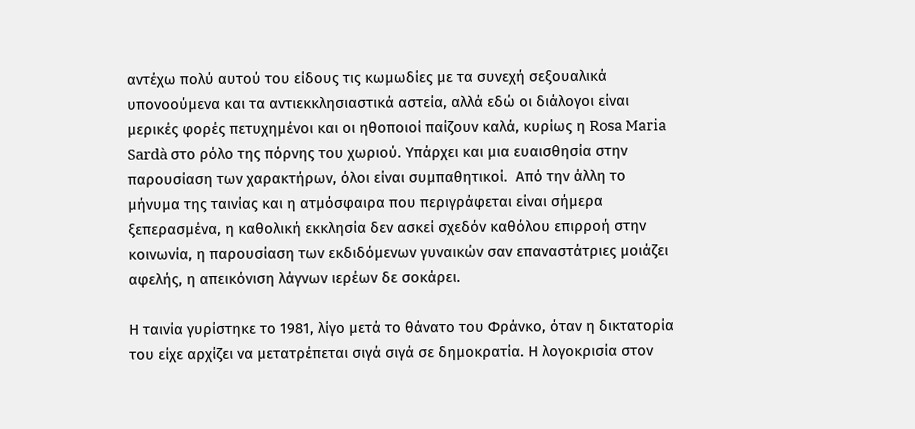αντέχω πολύ αυτού του είδους τις κωμωδίες με τα συνεχή σεξουαλικά υπονοούμενα και τα αντιεκκλησιαστικά αστεία, αλλά εδώ οι διάλογοι είναι μερικές φορές πετυχημένοι και οι ηθοποιοί παίζουν καλά, κυρίως η Rosa Maria Sardà στο ρόλο της πόρνης του χωριού. Υπάρχει και μια ευαισθησία στην παρουσίαση των χαρακτήρων, όλοι είναι συμπαθητικοί.  Από την άλλη το μήνυμα της ταινίας και η ατμόσφαιρα που περιγράφεται είναι σήμερα ξεπερασμένα, η καθολική εκκλησία δεν ασκεί σχεδόν καθόλου επιρροή στην κοινωνία, η παρουσίαση των εκδιδόμενων γυναικών σαν επαναστάτριες μοιάζει αφελής, η απεικόνιση λάγνων ιερέων δε σοκάρει.

Η ταινία γυρίστηκε το 1981, λίγο μετά το θάνατο του Φράνκο, όταν η δικτατορία του είχε αρχίζει να μετατρέπεται σιγά σιγά σε δημοκρατία. Η λογοκρισία στον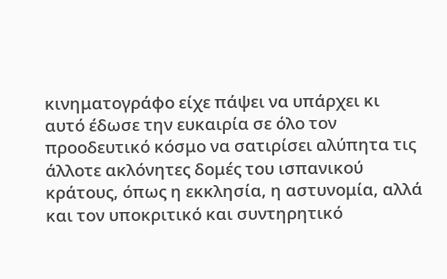κινηματογράφο είχε πάψει να υπάρχει κι αυτό έδωσε την ευκαιρία σε όλο τον προοδευτικό κόσμο να σατιρίσει αλύπητα τις άλλοτε ακλόνητες δομές του ισπανικού κράτους, όπως η εκκλησία, η αστυνομία, αλλά και τον υποκριτικό και συντηρητικό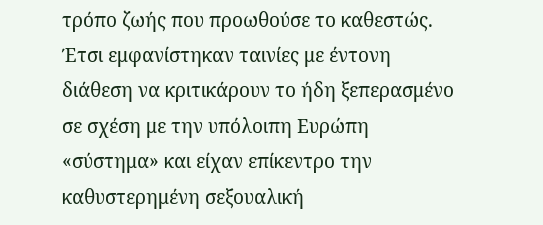τρόπο ζωής που προωθούσε το καθεστώς. Έτσι εμφανίστηκαν ταινίες με έντονη διάθεση να κριτικάρουν το ήδη ξεπερασμένο σε σχέση με την υπόλοιπη Ευρώπη «σύστημα» και είχαν επίκεντρο την καθυστερημένη σεξουαλική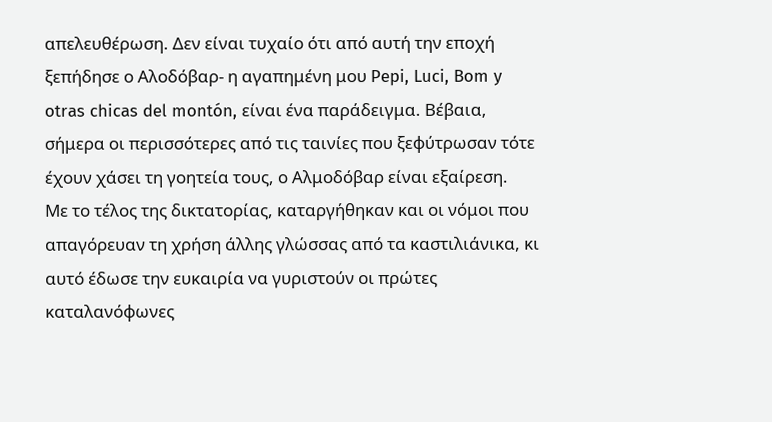απελευθέρωση. Δεν είναι τυχαίο ότι από αυτή την εποχή ξεπήδησε ο Αλοδόβαρ- η αγαπημένη μου Pepi, Luci, Bom y otras chicas del montón, είναι ένα παράδειγμα. Βέβαια, σήμερα οι περισσότερες από τις ταινίες που ξεφύτρωσαν τότε έχουν χάσει τη γοητεία τους, ο Αλμοδόβαρ είναι εξαίρεση.
Με το τέλος της δικτατορίας, καταργήθηκαν και οι νόμοι που απαγόρευαν τη χρήση άλλης γλώσσας από τα καστιλιάνικα, κι αυτό έδωσε την ευκαιρία να γυριστούν οι πρώτες καταλανόφωνες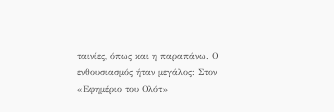ταινίες, όπως και η παραπάνω. Ο ενθουσιασμός ήταν μεγάλος: Στον «Εφημέριο του Ολότ»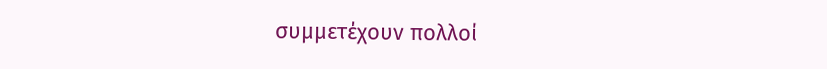συμμετέχουν πολλοί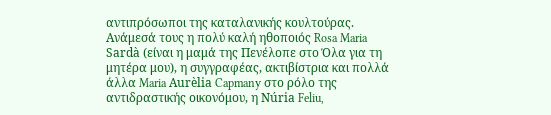αντιπρόσωποι της καταλανικής κουλτούρας. Ανάμεσά τους η πολύ καλή ηθοποιός Rosa Maria Sardà (είναι η μαμά της Πενέλοπε στο Όλα για τη μητέρα μου), η συγγραφέας, ακτιβίστρια και πολλά άλλα Maria Aurèlia Capmany στο ρόλο της αντιδραστικής οικονόμου, η Núria Feliu,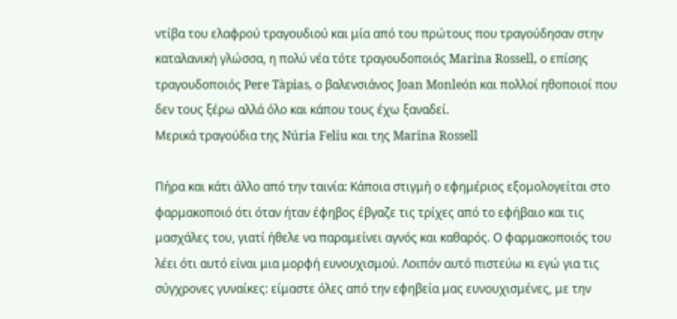ντίβα του ελαφρού τραγουδιού και μία από του πρώτους που τραγούδησαν στην καταλανική γλώσσα, η πολύ νέα τότε τραγουδοποιός Marina Rossell, ο επίσης τραγουδοποιός Pere Tàpias, ο βαλενσιάνος Joan Monleón και πολλοί ηθοποιοί που δεν τους ξέρω αλλά όλο και κάπου τους έχω ξαναδεί.
Μερικά τραγούδια της Núria Feliu και της Marina Rossell

Πήρα και κάτι άλλο από την ταινία: Κάποια στιγμή ο εφημέριος εξομολογείται στο φαρμακοποιό ότι όταν ήταν έφηβος έβγαζε τις τρίχες από το εφήβαιο και τις μασχάλες του, γιατί ήθελε να παραμείνει αγνός και καθαρός. Ο φαρμακοποιός του λέει ότι αυτό είναι μια μορφή ευνουχισμού. Λοιπόν αυτό πιστεύω κι εγώ για τις σύγχρονες γυναίκες: είμαστε όλες από την εφηβεία μας ευνουχισμένες, με την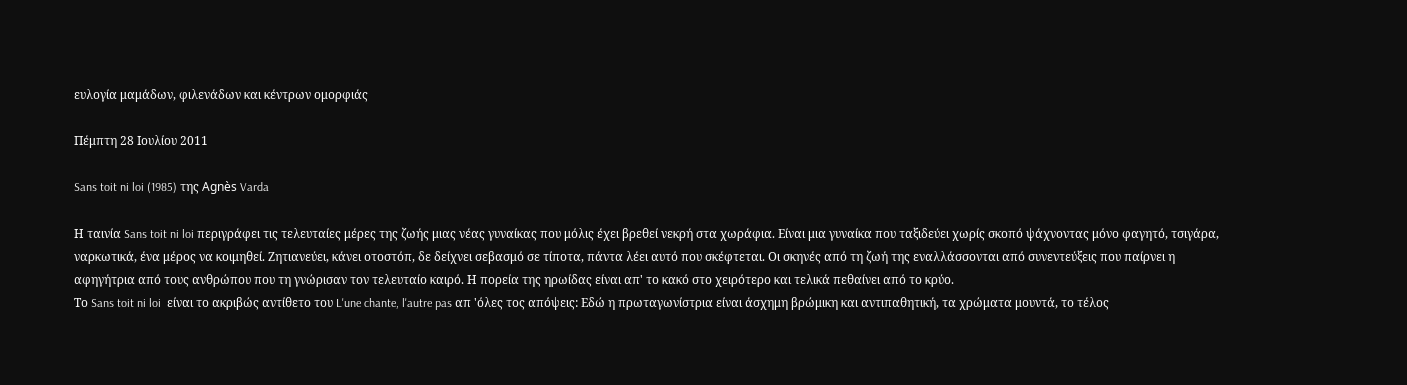ευλογία μαμάδων, φιλενάδων και κέντρων ομορφιάς

Πέμπτη 28 Ιουλίου 2011

Sans toit ni loi (1985) της Agnès Varda

Η ταινία Sans toit ni loi περιγράφει τις τελευταίες μέρες της ζωής μιας νέας γυναίκας που μόλις έχει βρεθεί νεκρή στα χωράφια. Είναι μια γυναίκα που ταξιδεύει χωρίς σκοπό ψάχνοντας μόνο φαγητό, τσιγάρα, ναρκωτικά, ένα μέρος να κοιμηθεί. Ζητιανεύει, κάνει οτοστόπ, δε δείχνει σεβασμό σε τίποτα, πάντα λέει αυτό που σκέφτεται. Οι σκηνές από τη ζωή της εναλλάσσονται από συνεντεύξεις που παίρνει η αφηγήτρια από τους ανθρώπου που τη γνώρισαν τον τελευταίο καιρό. Η πορεία της ηρωίδας είναι απ' το κακό στο χειρότερο και τελικά πεθαίνει από το κρύο.
Το Sans toit ni loi  είναι το ακριβώς αντίθετο του L'une chante, l'autre pas απ 'όλες τος απόψεις: Εδώ η πρωταγωνίστρια είναι άσχημη βρώμικη και αντιπαθητική, τα χρώματα μουντά, το τέλος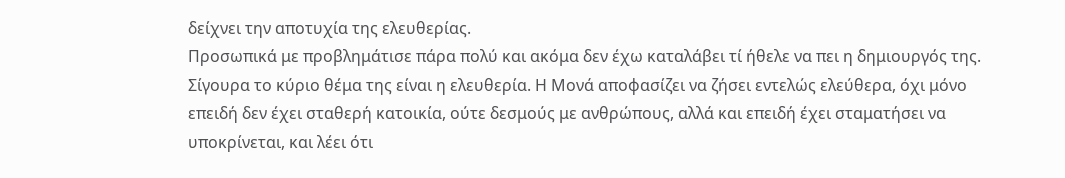δείχνει την αποτυχία της ελευθερίας.
Προσωπικά με προβλημάτισε πάρα πολύ και ακόμα δεν έχω καταλάβει τί ήθελε να πει η δημιουργός της. Σίγουρα το κύριο θέμα της είναι η ελευθερία. Η Μονά αποφασίζει να ζήσει εντελώς ελεύθερα, όχι μόνο επειδή δεν έχει σταθερή κατοικία, ούτε δεσμούς με ανθρώπους, αλλά και επειδή έχει σταματήσει να υποκρίνεται, και λέει ότι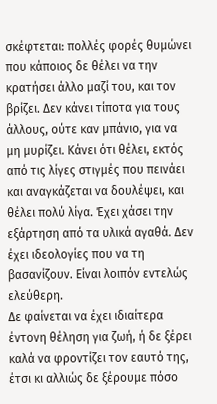σκέφτεται: πολλές φορές θυμώνει που κάποιος δε θέλει να την κρατήσει άλλο μαζί του, και τον βρίζει. Δεν κάνει τίποτα για τους άλλους, ούτε καν μπάνιο, για να μη μυρίζει. Κάνει ότι θέλει, εκτός από τις λίγες στιγμές που πεινάει και αναγκάζεται να δουλέψει, και θέλει πολύ λίγα. Έχει χάσει την εξάρτηση από τα υλικά αγαθά. Δεν έχει ιδεολογίες που να τη βασανίζουν. Είναι λοιπόν εντελώς ελεύθερη.
Δε φαίνεται να έχει ιδιαίτερα έντονη θέληση για ζωή, ή δε ξέρει καλά να φροντίζει τον εαυτό της, έτσι κι αλλιώς δε ξέρουμε πόσο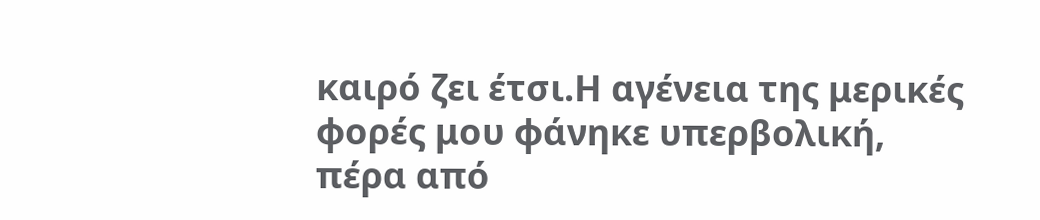καιρό ζει έτσι.Η αγένεια της μερικές φορές μου φάνηκε υπερβολική, πέρα από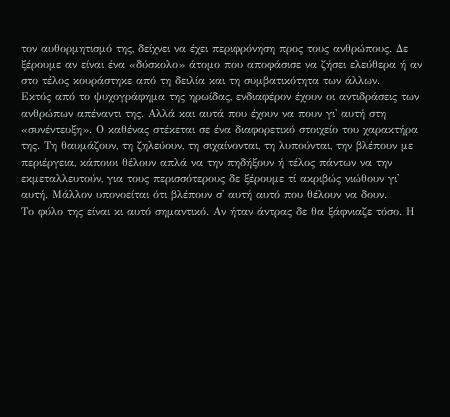τον αυθορμητισμό της, δείχνει να έχει περιφρόνηση προς τους ανθρώπους. Δε ξέρουμε αν είναι ένα «δύσκολο» άτομο που αποφάσισε να ζήσει ελεύθερα ή αν στο τέλος κουράστηκε από τη δειλία και τη συμβατικότητα των άλλων.
Εκτός από το ψυχογράφημα της ηρωίδας, ενδιαφέρον έχουν οι αντιδράσεις των ανθρώπων απέναντι της. Αλλά και αυτά που έχουν να πουν γι' αυτή στη «συνέντευξη». Ο καθένας στέκεται σε ένα διαφορετικό στοιχείο του χαρακτήρα της. Τη θαυμάζουν, τη ζηλεύουν, τη σιχαίνονται, τη λυπούνται, την βλέπουν με περιέργεια, κάποιοι θέλουν απλά να την πηδήξουν ή τέλος πάντων να την εκμεταλλευτούν, για τους περισσότερους δε ξέρουμε τί ακριβώς νιώθουν γι' αυτή. Μάλλον υπονοείται ότι βλέπουν σ' αυτή αυτό που θέλουν να δουν.
Το φύλο της είναι κι αυτό σημαντικό. Αν ήταν άντρας δε θα ξάφνιαζε τόσο. Η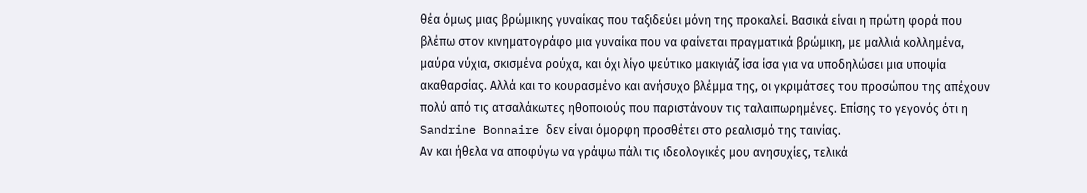θέα όμως μιας βρώμικης γυναίκας που ταξιδεύει μόνη της προκαλεί. Βασικά είναι η πρώτη φορά που βλέπω στον κινηματογράφο μια γυναίκα που να φαίνεται πραγματικά βρώμικη, με μαλλιά κολλημένα, μαύρα νύχια, σκισμένα ρούχα, και όχι λίγο ψεύτικο μακιγιάζ ίσα ίσα για να υποδηλώσει μια υποψία ακαθαρσίας. Αλλά και το κουρασμένο και ανήσυχο βλέμμα της, οι γκριμάτσες του προσώπου της απέχουν πολύ από τις ατσαλάκωτες ηθοποιούς που παριστάνουν τις ταλαιπωρημένες. Επίσης το γεγονός ότι η Sandrine Bonnaire δεν είναι όμορφη προσθέτει στο ρεαλισμό της ταινίας.
Αν και ήθελα να αποφύγω να γράψω πάλι τις ιδεολογικές μου ανησυχίες, τελικά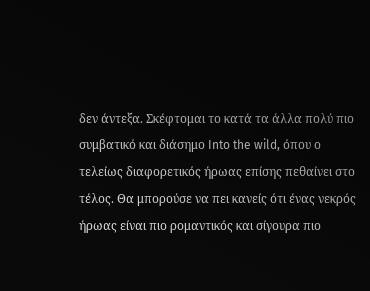δεν άντεξα. Σκέφτομαι το κατά τα άλλα πολύ πιο συμβατικό και διάσημο Into the wild, όπου ο τελείως διαφορετικός ήρωας επίσης πεθαίνει στο τέλος. Θα μπορούσε να πει κανείς ότι ένας νεκρός ήρωας είναι πιο ρομαντικός και σίγουρα πιο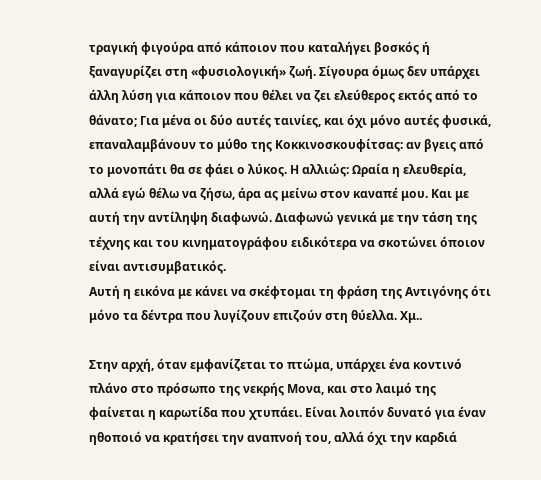τραγική φιγούρα από κάποιον που καταλήγει βοσκός ή ξαναγυρίζει στη «φυσιολογική» ζωή. Σίγουρα όμως δεν υπάρχει άλλη λύση για κάποιον που θέλει να ζει ελεύθερος εκτός από το θάνατο; Για μένα οι δύο αυτές ταινίες, και όχι μόνο αυτές φυσικά, επαναλαμβάνουν το μύθο της Κοκκινοσκουφίτσας: αν βγεις από το μονοπάτι θα σε φάει ο λύκος. Η αλλιώς: Ωραία η ελευθερία, αλλά εγώ θέλω να ζήσω, άρα ας μείνω στον καναπέ μου. Και με αυτή την αντίληψη διαφωνώ. Διαφωνώ γενικά με την τάση της τέχνης και του κινηματογράφου ειδικότερα να σκοτώνει όποιον είναι αντισυμβατικός.
Αυτή η εικόνα με κάνει να σκέφτομαι τη φράση της Αντιγόνης ότι μόνο τα δέντρα που λυγίζουν επιζούν στη θύελλα. Χμ..

Στην αρχή, όταν εμφανίζεται το πτώμα, υπάρχει ένα κοντινό πλάνο στο πρόσωπο της νεκρής Μονα, και στο λαιμό της φαίνεται η καρωτίδα που χτυπάει. Είναι λοιπόν δυνατό για έναν ηθοποιό να κρατήσει την αναπνοή του, αλλά όχι την καρδιά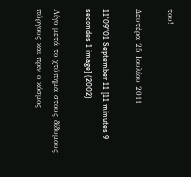του!

Δευτέρα 25 Ιουλίου 2011

11'09"01 September 11 [11 minutes 9 secondes 1 image] (2002)

Λίγο μετά το χτύπημα στους δίδυμους πύργους και πριν ο κόσμος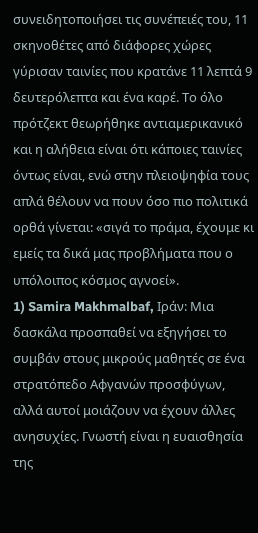συνειδητοποιήσει τις συνέπειές του, 11 σκηνοθέτες από διάφορες χώρες γύρισαν ταινίες που κρατάνε 11 λεπτά 9 δευτερόλεπτα και ένα καρέ. Το όλο πρότζεκτ θεωρήθηκε αντιαμερικανικό και η αλήθεια είναι ότι κάποιες ταινίες όντως είναι, ενώ στην πλειοψηφία τους απλά θέλουν να πουν όσο πιο πολιτικά ορθά γίνεται: «σιγά το πράμα, έχουμε κι εμείς τα δικά μας προβλήματα που ο υπόλοιπος κόσμος αγνοεί».
1) Samira Makhmalbaf, Ιράν: Μια δασκάλα προσπαθεί να εξηγήσει το συμβάν στους μικρούς μαθητές σε ένα στρατόπεδο Αφγανών προσφύγων, αλλά αυτοί μοιάζουν να έχουν άλλες ανησυχίες. Γνωστή είναι η ευαισθησία της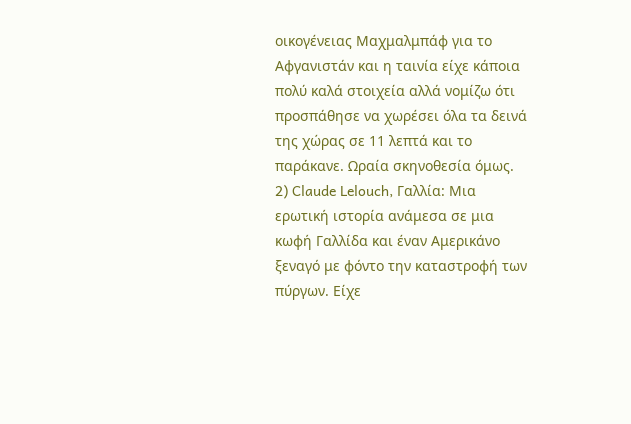οικογένειας Μαχμαλμπάφ για το Αφγανιστάν και η ταινία είχε κάποια πολύ καλά στοιχεία αλλά νομίζω ότι προσπάθησε να χωρέσει όλα τα δεινά της χώρας σε 11 λεπτά και το παράκανε. Ωραία σκηνοθεσία όμως.
2) Claude Lelouch, Γαλλία: Μια ερωτική ιστορία ανάμεσα σε μια κωφή Γαλλίδα και έναν Αμερικάνο ξεναγό με φόντο την καταστροφή των πύργων. Είχε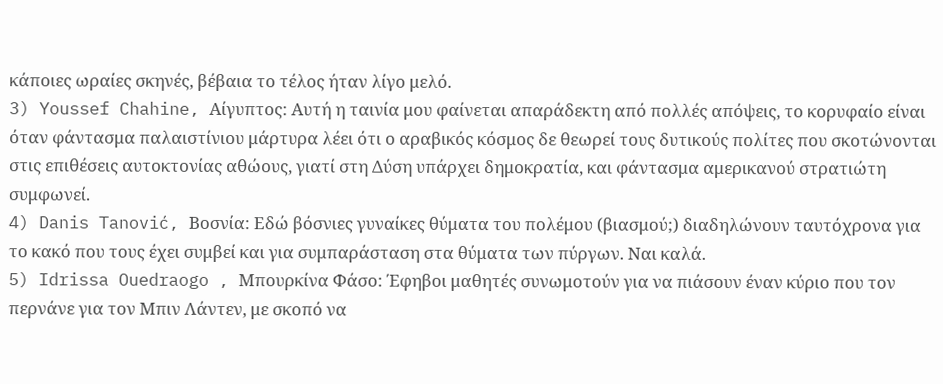κάποιες ωραίες σκηνές, βέβαια το τέλος ήταν λίγο μελό.
3) Youssef Chahine, Αίγυπτος: Αυτή η ταινία μου φαίνεται απαράδεκτη από πολλές απόψεις, το κορυφαίο είναι όταν φάντασμα παλαιστίνιου μάρτυρα λέει ότι ο αραβικός κόσμος δε θεωρεί τους δυτικούς πολίτες που σκοτώνονται στις επιθέσεις αυτοκτονίας αθώους, γιατί στη Δύση υπάρχει δημοκρατία, και φάντασμα αμερικανού στρατιώτη συμφωνεί.
4) Danis Tanović, Βοσνία: Εδώ βόσνιες γυναίκες θύματα του πολέμου (βιασμού;) διαδηλώνουν ταυτόχρονα για το κακό που τους έχει συμβεί και για συμπαράσταση στα θύματα των πύργων. Ναι καλά.
5) Idrissa Ouedraogo , Μπουρκίνα Φάσο: Έφηβοι μαθητές συνωμοτούν για να πιάσουν έναν κύριο που τον περνάνε για τον Μπιν Λάντεν, με σκοπό να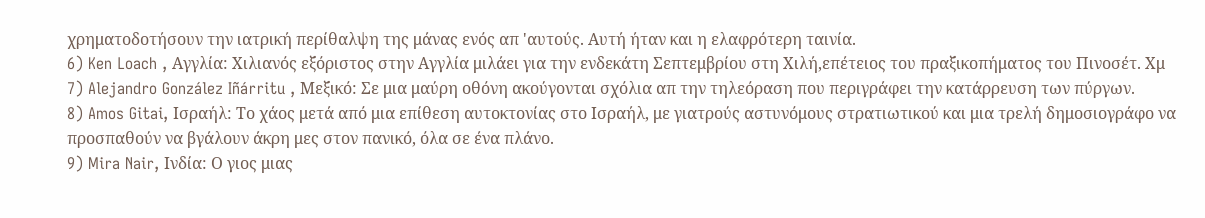χρηματοδοτήσουν την ιατρική περίθαλψη της μάνας ενός απ 'αυτούς. Αυτή ήταν και η ελαφρότερη ταινία.
6) Ken Loach , Αγγλία: Χιλιανός εξόριστος στην Αγγλία μιλάει για την ενδεκάτη Σεπτεμβρίου στη Χιλή,επέτειος του πραξικοπήματος του Πινοσέτ. Χμ
7) Alejandro González Iñárritu , Μεξικό: Σε μια μαύρη οθόνη ακούγονται σχόλια απ την τηλεόραση που περιγράφει την κατάρρευση των πύργων.
8) Amos Gitai, Ισραήλ: Το χάος μετά από μια επίθεση αυτοκτονίας στο Ισραήλ, με γιατρούς αστυνόμους στρατιωτικού και μια τρελή δημοσιογράφο να προσπαθούν να βγάλουν άκρη μες στον πανικό, όλα σε ένα πλάνο.
9) Mira Nair, Ινδία: Ο γιος μιας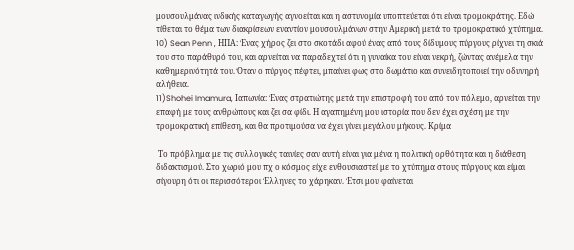μουσουλμάνας ινδικής καταγωγής αγνοείται και η αστυνομία υποπτεύεται ότι είναι τρομοκράτης. Εδώ τίθεται το θέμα των διακρίσεων εναντίον μουσουλμάνων στην Αμερική μετά το τρομοκρατικό χτύπημα.
10) Sean Penn , ΗΠΑ: Ένας χήρος ζει στο σκοτάδι αφού ένας από τους δίδυμους πύργους ρίχνει τη σκιά του στο παράθυρό του, και αρνείται να παραδεχτεί ότι η γυναίκα του είναι νεκρή, ζώντας ανέμελα την καθημερινότητά του. Όταν ο πύργος πέφτει, μπαίνει φως στο δωμάτιο και συνειδητοποιεί την οδυνηρή αλήθεια.
11)Shohei Imamura, Ιαπωνία: Ένας στρατιώτης μετά την επιστροφή του από τον πόλεμο, αρνείται την επαφή με τους ανθρώπους και ζει σα φίδι. Η αγαπημένη μου ιστορία που δεν έχει σχέση με την τρομοκρατική επίθεση, και θα προτιμούσα να έχει γίνει μεγάλου μήκους. Κρίμα

 Το πρόβλημα με τις συλλογικές ταινίες σαν αυτή είναι για μένα η πολιτική ορθότητα και η διάθεση διδακτισμού. Στο χωριό μου πχ ο κόσμος είχε ενθουσιαστεί με το χτύπημα στους πύργους και είμαι σίγουρη ότι οι περισσότεροι Έλληνες το χάρηκαν. Έτσι μου φαίνεται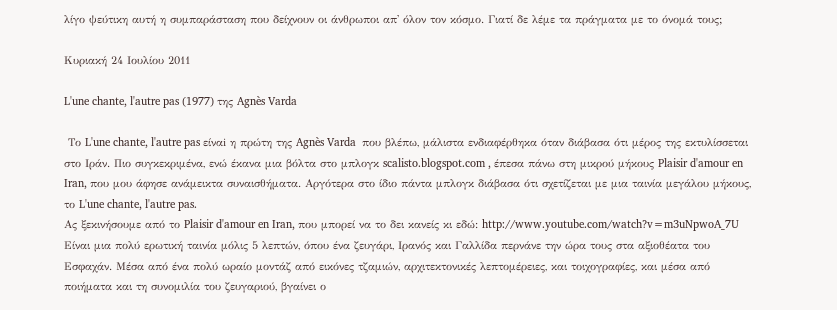λίγο ψεύτικη αυτή η συμπαράσταση που δείχνουν οι άνθρωποι απ' όλον τον κόσμο. Γιατί δε λέμε τα πράγματα με το όνομά τους;

Κυριακή 24 Ιουλίου 2011

L'une chante, l'autre pas (1977) της Agnès Varda

 Το L'une chante, l'autre pas είναi η πρώτη της Agnès Varda  που βλέπω, μάλιστα ενδιαφέρθηκα όταν διάβασα ότι μέρος της εκτυλίσσεται στο Ιράν. Πιο συγκεκριμένα, ενώ έκανα μια βόλτα στο μπλογκ scalisto.blogspot.com , έπεσα πάνω στη μικρού μήκους Plaisir d'amour en Iran, που μου άφησε ανάμεικτα συναισθήματα. Αργότερα στο ίδιο πάντα μπλογκ διάβασα ότι σχετίζεται με μια ταινία μεγάλου μήκους, το L'une chante, l'autre pas.
Ας ξεκινήσουμε από το Plaisir d'amour en Iran, που μπορεί να το δει κανείς κι εδώ: http://www.youtube.com/watch?v=m3uNpwoA_7U  Είναι μια πολύ ερωτική ταινία μόλις 5 λεπτών, όπου ένα ζευγάρι, Ιρανός και Γαλλίδα περνάνε την ώρα τους στα αξιοθέατα του Εσφαχάν. Μέσα από ένα πολύ ωραίο μοντάζ από εικόνες τζαμιών, αρχιτεκτονικές λεπτομέρειες, και τοιχογραφίες, και μέσα από ποιήματα και τη συνομιλία του ζευγαριού, βγαίνει ο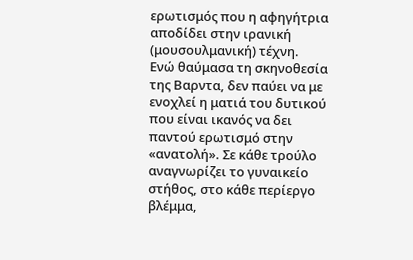ερωτισμός που η αφηγήτρια αποδίδει στην ιρανική (μουσουλμανική) τέχνη.
Ενώ θαύμασα τη σκηνοθεσία της Βαρντα, δεν παύει να με ενοχλεί η ματιά του δυτικού που είναι ικανός να δει παντού ερωτισμό στην «ανατολή». Σε κάθε τρούλο αναγνωρίζει το γυναικείο στήθος, στο κάθε περίεργο βλέμμα,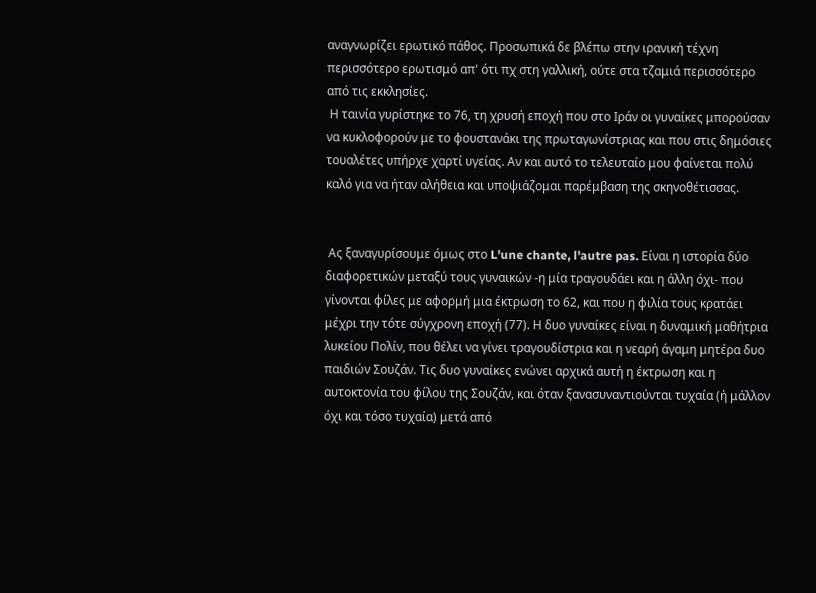αναγνωρίζει ερωτικό πάθος. Προσωπικά δε βλέπω στην ιρανική τέχνη περισσότερο ερωτισμό απ' ότι πχ στη γαλλική, ούτε στα τζαμιά περισσότερο από τις εκκλησίες.
 Η ταινία γυρίστηκε το 76, τη χρυσή εποχή που στο Ιράν οι γυναίκες μπορούσαν να κυκλοφορούν με το φουστανάκι της πρωταγωνίστριας και που στις δημόσιες τουαλέτες υπήρχε χαρτί υγείας. Αν και αυτό το τελευταίο μου φαίνεται πολύ καλό για να ήταν αλήθεια και υποψιάζομαι παρέμβαση της σκηνοθέτισσας.


 Ας ξαναγυρίσουμε όμως στο L'une chante, l'autre pas. Είναι η ιστορία δύο διαφορετικών μεταξύ τους γυναικών -η μία τραγουδάει και η άλλη όχι- που γίνονται φίλες με αφορμή μια έκτρωση το 62, και που η φιλία τους κρατάει μέχρι την τότε σύγχρονη εποχή (77). Η δυο γυναίκες είναι η δυναμική μαθήτρια λυκείου Πολίν, που θέλει να γίνει τραγουδίστρια και η νεαρή άγαμη μητέρα δυο παιδιών Σουζάν. Τις δυο γυναίκες ενώνει αρχικά αυτή η έκτρωση και η αυτοκτονία του φίλου της Σουζάν, και όταν ξανασυναντιούνται τυχαία (ή μάλλον όχι και τόσο τυχαία) μετά από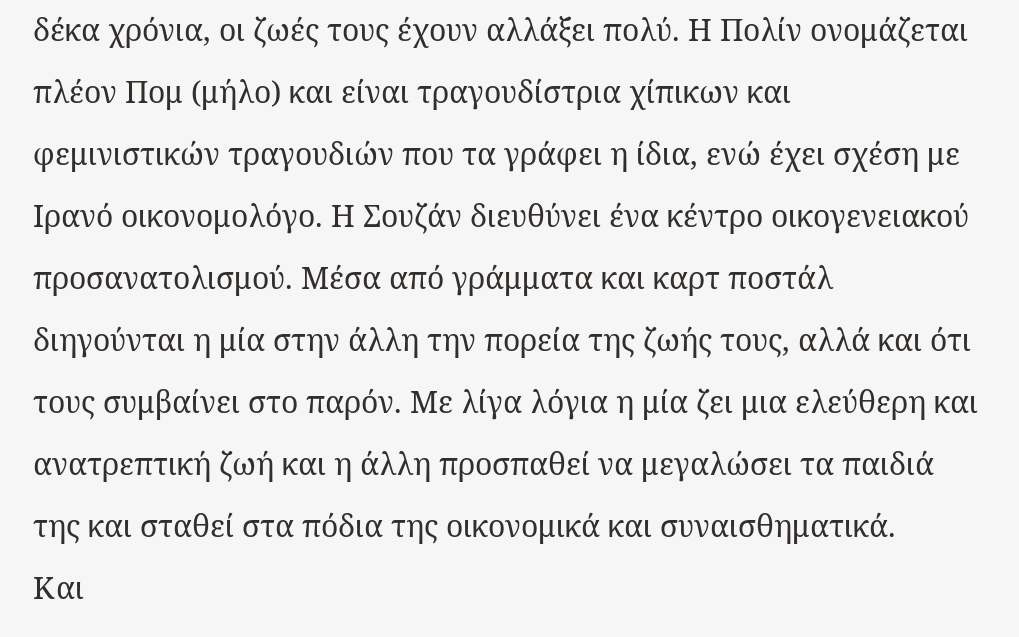δέκα χρόνια, οι ζωές τους έχουν αλλάξει πολύ. Η Πολίν ονομάζεται πλέον Πομ (μήλο) και είναι τραγουδίστρια χίπικων και φεμινιστικών τραγουδιών που τα γράφει η ίδια, ενώ έχει σχέση με Ιρανό οικονομολόγο. Η Σουζάν διευθύνει ένα κέντρο οικογενειακού προσανατολισμού. Μέσα από γράμματα και καρτ ποστάλ διηγούνται η μία στην άλλη την πορεία της ζωής τους, αλλά και ότι τους συμβαίνει στο παρόν. Με λίγα λόγια η μία ζει μια ελεύθερη και ανατρεπτική ζωή και η άλλη προσπαθεί να μεγαλώσει τα παιδιά της και σταθεί στα πόδια της οικονομικά και συναισθηματικά.
Και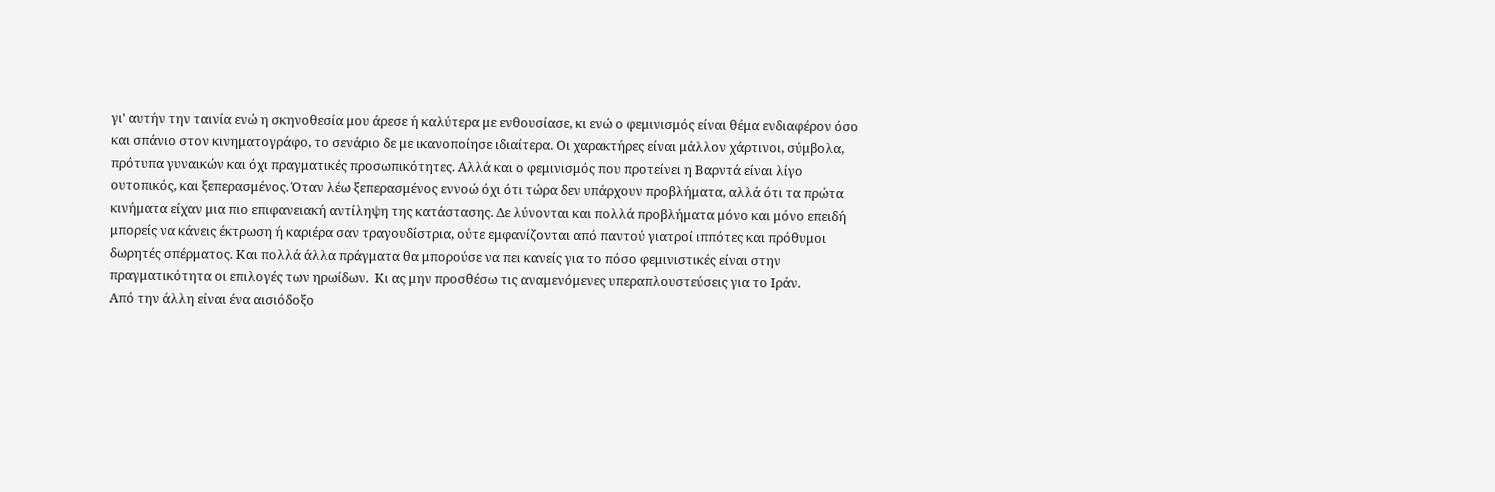γι' αυτήν την ταινία ενώ η σκηνοθεσία μου άρεσε ή καλύτερα με ενθουσίασε, κι ενώ ο φεμινισμός είναι θέμα ενδιαφέρον όσο και σπάνιο στον κινηματογράφο, το σενάριο δε με ικανοποίησε ιδιαίτερα. Οι χαρακτήρες είναι μάλλον χάρτινοι, σύμβολα, πρότυπα γυναικών και όχι πραγματικές προσωπικότητες. Αλλά και ο φεμινισμός που προτείνει η Βαρντά είναι λίγο ουτοπικός, και ξεπερασμένος. Όταν λέω ξεπερασμένος εννοώ όχι ότι τώρα δεν υπάρχουν προβλήματα, αλλά ότι τα πρώτα κινήματα είχαν μια πιο επιφανειακή αντίληψη της κατάστασης. Δε λύνονται και πολλά προβλήματα μόνο και μόνο επειδή μπορείς να κάνεις έκτρωση ή καριέρα σαν τραγουδίστρια, ούτε εμφανίζονται από παντού γιατροί ιππότες και πρόθυμοι δωρητές σπέρματος. Και πολλά άλλα πράγματα θα μπορούσε να πει κανείς για το πόσο φεμινιστικές είναι στην πραγματικότητα οι επιλογές των ηρωίδων.  Κι ας μην προσθέσω τις αναμενόμενες υπεραπλουστεύσεις για το Ιράν.
Από την άλλη είναι ένα αισιόδοξο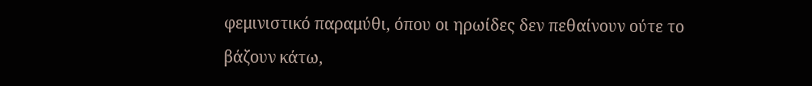φεμινιστικό παραμύθι, όπου οι ηρωίδες δεν πεθαίνουν ούτε το βάζουν κάτω,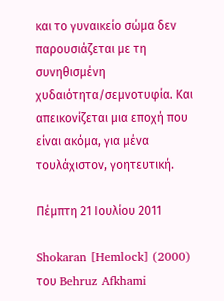και το γυναικείο σώμα δεν παρουσιάζεται με τη συνηθισμένη χυδαιότητα/σεμνοτυφία. Και απεικονίζεται μια εποχή που είναι ακόμα, για μένα τουλάχιστον, γοητευτική.

Πέμπτη 21 Ιουλίου 2011

Shokaran [Hemlock] (2000) του Behruz Afkhami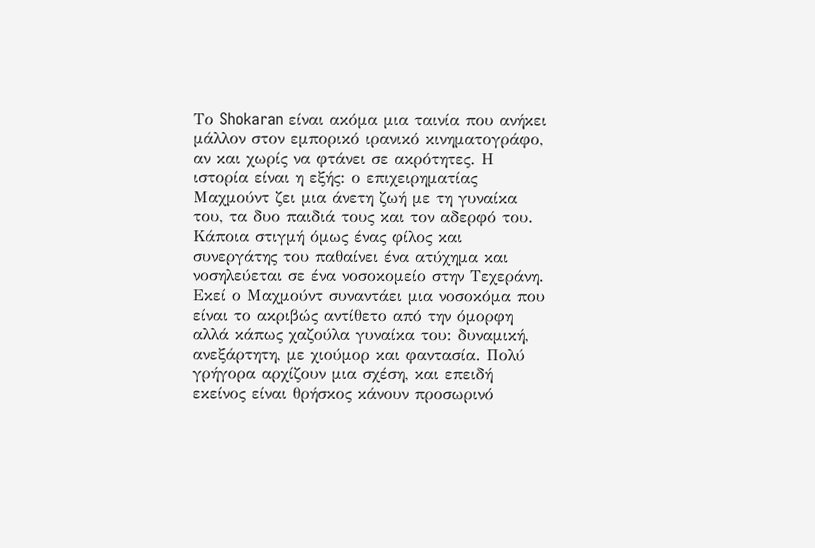Το Shokaran είναι ακόμα μια ταινία που ανήκει μάλλον στον εμπορικό ιρανικό κινηματογράφο, αν και χωρίς να φτάνει σε ακρότητες. Η ιστορία είναι η εξής: ο επιχειρηματίας Μαχμούντ ζει μια άνετη ζωή με τη γυναίκα του, τα δυο παιδιά τους και τον αδερφό του. Κάποια στιγμή όμως ένας φίλος και συνεργάτης του παθαίνει ένα ατύχημα και νοσηλεύεται σε ένα νοσοκομείο στην Τεχεράνη. Εκεί ο Μαχμούντ συναντάει μια νοσοκόμα που είναι το ακριβώς αντίθετο από την όμορφη αλλά κάπως χαζούλα γυναίκα του: δυναμική, ανεξάρτητη, με χιούμορ και φαντασία. Πολύ γρήγορα αρχίζουν μια σχέση, και επειδή εκείνος είναι θρήσκος κάνουν προσωρινό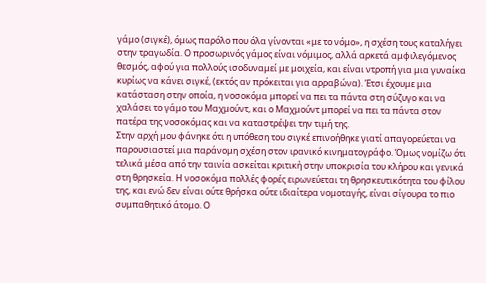γάμο (σιγκέ), όμως παρόλο που όλα γίνονται «με το νόμο», η σχέση τους καταλήγει στην τραγωδία. Ο προσωρινός γάμος είναι νόμιμος, αλλά αρκετά αμφιλεγόμενος θεσμός, αφού για πολλούς ισοδυναμεί με μοιχεία, και είναι ντροπή για μια γυναίκα κυρίως να κάνει σιγκέ, (εκτός αν πρόκειται για αρραβώνα). Έτσι έχουμε μια κατάσταση στην οποία, η νοσοκόμα μπορεί να πει τα πάντα στη σύζυγο και να χαλάσει το γάμο του Μαχμούντ, και ο Μαχμούντ μπορεί να πει τα πάντα στον πατέρα της νοσοκόμας και να καταστρέψει την τιμή της.
Στην αρχή μου φάνηκε ότι η υπόθεση του σιγκέ επινοήθηκε γιατί απαγορεύεται να παρουσιαστεί μια παράνομη σχέση στον ιρανικό κινηματογράφο. Όμως νομίζω ότι τελικά μέσα από την ταινία ασκείται κριτική στην υποκρισία του κλήρου και γενικά στη θρησκεία. Η νοσοκόμα πολλές φορές ειρωνεύεται τη θρησκευτικότητα του φίλου της, και ενώ δεν είναι ούτε θρήσκα ούτε ιδιαίτερα νομοταγής, είναι σίγουρα το πιο συμπαθητικό άτομο. Ο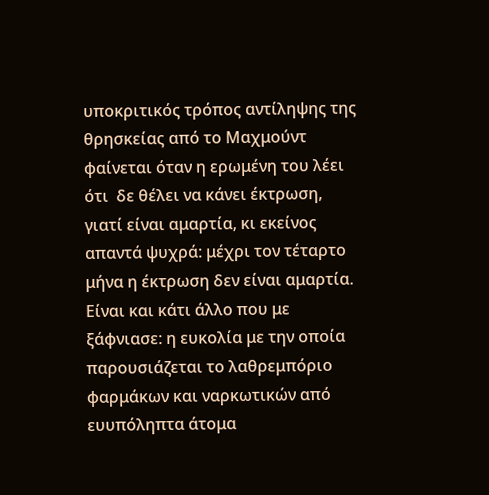υποκριτικός τρόπος αντίληψης της θρησκείας από το Μαχμούντ φαίνεται όταν η ερωμένη του λέει ότι  δε θέλει να κάνει έκτρωση, γιατί είναι αμαρτία, κι εκείνος απαντά ψυχρά: μέχρι τον τέταρτο μήνα η έκτρωση δεν είναι αμαρτία. Είναι και κάτι άλλο που με ξάφνιασε: η ευκολία με την οποία παρουσιάζεται το λαθρεμπόριο φαρμάκων και ναρκωτικών από ευυπόληπτα άτομα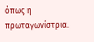όπως η πρωταγωνίστρια.